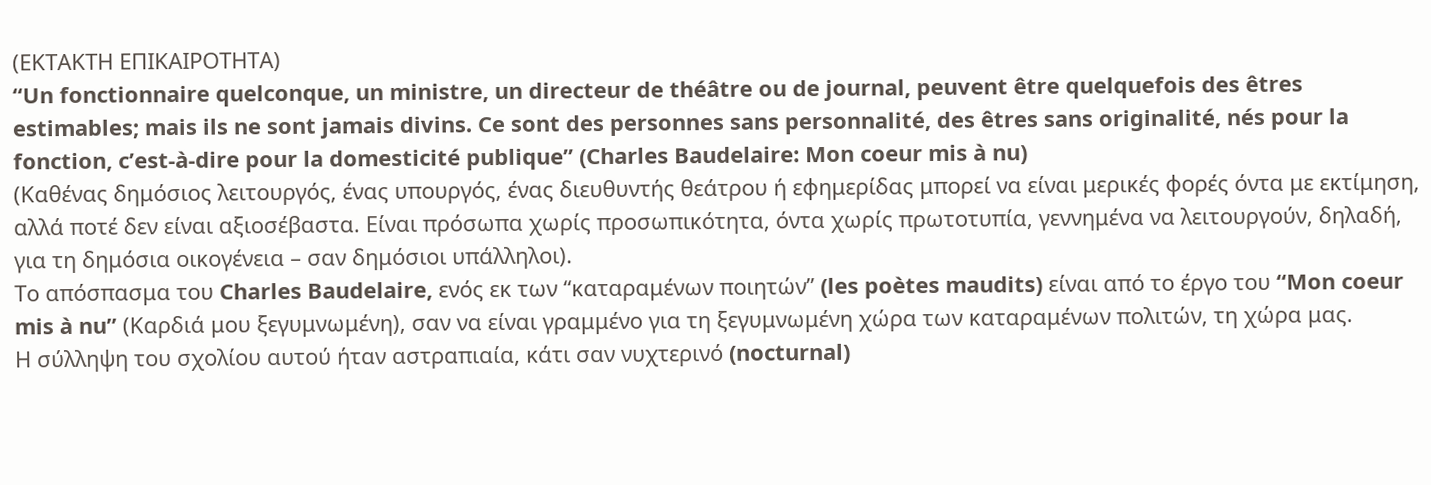(ΕΚΤΑΚΤΗ ΕΠΙΚΑΙΡΟΤΗΤΑ)
“Un fonctionnaire quelconque, un ministre, un directeur de théâtre ou de journal, peuvent être quelquefois des êtres estimables; mais ils ne sont jamais divins. Ce sont des personnes sans personnalité, des êtres sans originalité, nés pour la fonction, c’est-à-dire pour la domesticité publique” (Charles Baudelaire: Mon coeur mis à nu)
(Καθένας δημόσιος λειτουργός, ένας υπουργός, ένας διευθυντής θεάτρου ή εφημερίδας μπορεί να είναι μερικές φορές όντα με εκτίμηση, αλλά ποτέ δεν είναι αξιοσέβαστα. Είναι πρόσωπα χωρίς προσωπικότητα, όντα χωρίς πρωτοτυπία, γεννημένα να λειτουργούν, δηλαδή, για τη δημόσια οικογένεια – σαν δημόσιοι υπάλληλοι).
Το απόσπασμα του Charles Baudelaire, ενός εκ των “καταραμένων ποιητών” (les poètes maudits) είναι από το έργο του “Mon coeur mis à nu” (Καρδιά μου ξεγυμνωμένη), σαν να είναι γραμμένο για τη ξεγυμνωμένη χώρα των καταραμένων πολιτών, τη χώρα μας.
Η σύλληψη του σχολίου αυτού ήταν αστραπιαία, κάτι σαν νυχτερινό (nocturnal)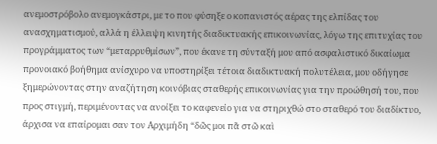ανεμοστρόβολο ανεμογκάστρι, με το που φύσηξε ο κοπανιστός αέρας της ελπίδας του ανασχηματισμού, αλλά η έλλειψη κινητής διαδικτυακής επικοινωνίας, λόγω της επιτυχίας του προγράμματος των “μεταρρυθμίσων”, που έκανε τη σύνταξή μου από ασφαλιστικό δικαίωμα προνοιακό βοήθημα ανίσχυρο να υποστηρίξει τέτοια διαδικτυακή πολυτέλεια, μου οδήγησε ξημερώνοντας στην αναζήτηση κοινόβιας σταθερής επικοινωνίας για την προώθησή του, που προς στιγμή, περιμένοντας να ανοίξει το καφενείο για να στηριχθώ στο σταθερό του διαδίκτυο, άρχισα να επαίρομαι σαν τον Αρχιμήδη “δῶς μοι πᾶ στῶ καὶ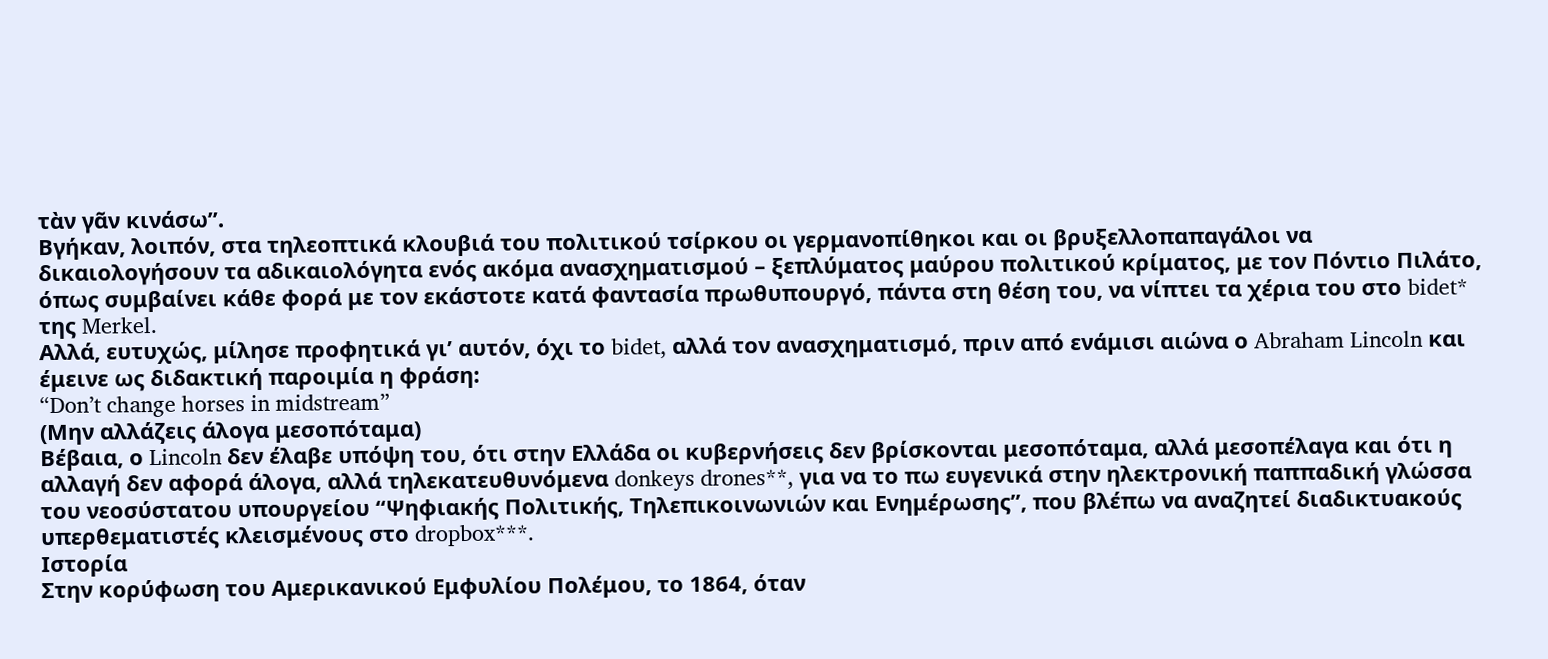τὰν γᾶν κινάσω”.
Βγήκαν, λοιπόν, στα τηλεοπτικά κλουβιά του πολιτικού τσίρκου οι γερμανοπίθηκοι και οι βρυξελλοπαπαγάλοι να δικαιολογήσουν τα αδικαιολόγητα ενός ακόμα ανασχηματισμού – ξεπλύματος μαύρου πολιτικού κρίματος, με τον Πόντιο Πιλάτο, όπως συμβαίνει κάθε φορά με τον εκάστοτε κατά φαντασία πρωθυπουργό, πάντα στη θέση του, να νίπτει τα χέρια του στο bidet* της Merkel.
Αλλά, ευτυχώς, μίλησε προφητικά γι’ αυτόν, όχι το bidet, αλλά τον ανασχηματισμό, πριν από ενάμισι αιώνα ο Abraham Lincoln και έμεινε ως διδακτική παροιμία η φράση:
“Don’t change horses in midstream”
(Μην αλλάζεις άλογα μεσοπόταμα)
Βέβαια, ο Lincoln δεν έλαβε υπόψη του, ότι στην Ελλάδα οι κυβερνήσεις δεν βρίσκονται μεσοπόταμα, αλλά μεσοπέλαγα και ότι η αλλαγή δεν αφορά άλογα, αλλά τηλεκατευθυνόμενα donkeys drones**, για να το πω ευγενικά στην ηλεκτρονική παππαδική γλώσσα του νεοσύστατου υπουργείου “Ψηφιακής Πολιτικής, Τηλεπικοινωνιών και Ενημέρωσης”, που βλέπω να αναζητεί διαδικτυακούς υπερθεματιστές κλεισμένους στο dropbox***.
Ιστορία
Στην κορύφωση του Αμερικανικού Εμφυλίου Πολέμου, το 1864, όταν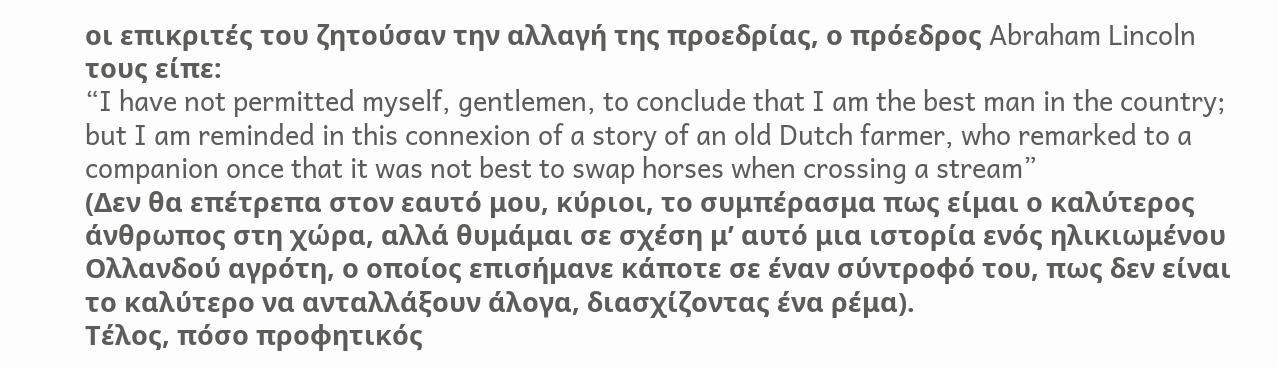οι επικριτές του ζητούσαν την αλλαγή της προεδρίας, ο πρόεδρος Abraham Lincoln τους είπε:
“I have not permitted myself, gentlemen, to conclude that I am the best man in the country; but I am reminded in this connexion of a story of an old Dutch farmer, who remarked to a companion once that it was not best to swap horses when crossing a stream”
(Δεν θα επέτρεπα στον εαυτό μου, κύριοι, το συμπέρασμα πως είμαι ο καλύτερος άνθρωπος στη χώρα, αλλά θυμάμαι σε σχέση μ’ αυτό μια ιστορία ενός ηλικιωμένου Ολλανδού αγρότη, ο οποίος επισήμανε κάποτε σε έναν σύντροφό του, πως δεν είναι το καλύτερο να ανταλλάξουν άλογα, διασχίζοντας ένα ρέμα).
Τέλος, πόσο προφητικός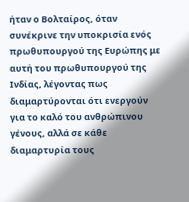ήταν ο Βολταίρος, όταν συνέκρινε την υποκρισία ενός πρωθυπουργού της Ευρώπης με αυτή του πρωθυπουργού της Ινδίας, λέγοντας πως διαμαρτύρονται ότι ενεργούν για το καλό του ανθρώπινου γένους, αλλά σε κάθε διαμαρτυρία τους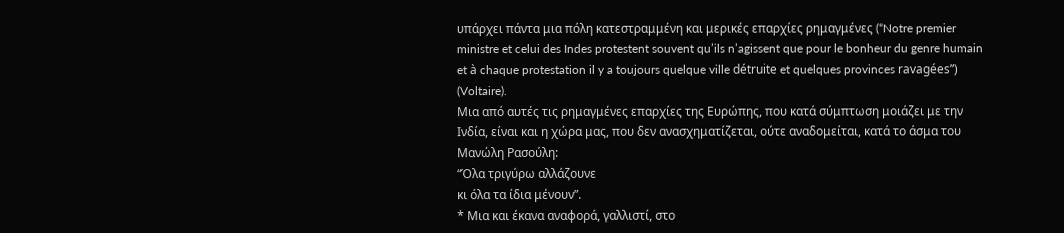υπάρχει πάντα μια πόλη κατεστραμμένη και μερικές επαρχίες ρημαγμένες (“Notre premier ministre et celui des Indes protestent souvent qu’ils n’agissent que pour le bonheur du genre humain et à chaque protestation il y a toujours quelque ville détruite et quelques provinces ravagées”) (Voltaire).
Μια από αυτές τις ρημαγμένες επαρχίες της Ευρώπης, που κατά σύμπτωση μοιάζει με την Ινδία, είναι και η χώρα μας, που δεν ανασχηματίζεται, ούτε αναδομείται, κατά το άσμα του Μανώλη Ρασούλη:
“Όλα τριγύρω αλλάζουνε
κι όλα τα ίδια μένουν”.
* Μια και έκανα αναφορά, γαλλιστί, στο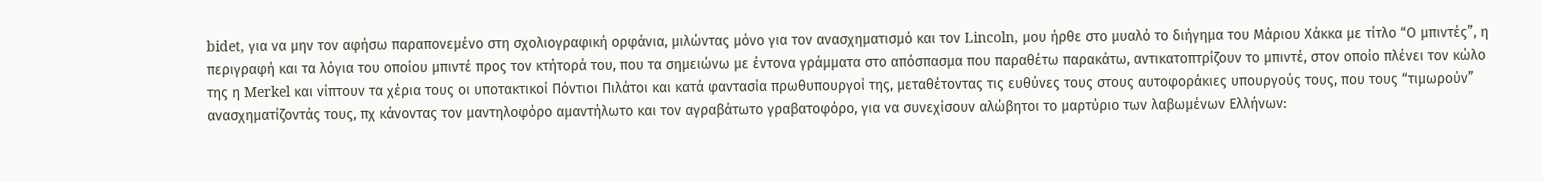bidet, για να μην τον αφήσω παραπονεμένο στη σχολιογραφική ορφάνια, μιλώντας μόνο για τον ανασχηματισμό και τον Lincoln, μου ήρθε στο μυαλό το διήγημα του Μάριου Χάκκα με τίτλο “Ο μπιντές”, η περιγραφή και τα λόγια του οποίου μπιντέ προς τον κτήτορά του, που τα σημειώνω με έντονα γράμματα στο απόσπασμα που παραθέτω παρακάτω, αντικατοπτρίζουν το μπιντέ, στον οποίο πλένει τον κώλο της η Merkel και νίπτουν τα χέρια τους οι υποτακτικοί Πόντιοι Πιλάτοι και κατά φαντασία πρωθυπουργοί της, μεταθέτοντας τις ευθύνες τους στους αυτοφοράκιες υπουργούς τους, που τους “τιμωρούν” ανασχηματίζοντάς τους, πχ κάνοντας τον μαντηλοφόρο αμαντήλωτο και τον αγραβάτωτο γραβατοφόρο, για να συνεχίσουν αλώβητοι το μαρτύριο των λαβωμένων Ελλήνων: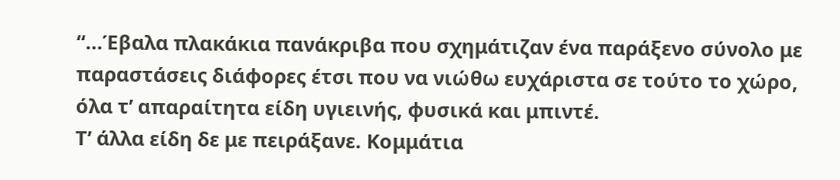“…Έβαλα πλακάκια πανάκριβα που σχημάτιζαν ένα παράξενο σύνολο με παραστάσεις διάφορες έτσι που να νιώθω ευχάριστα σε τούτο το χώρο, όλα τ’ απαραίτητα είδη υγιεινής, φυσικά και μπιντέ.
Τ’ άλλα είδη δε με πειράξανε. Κομμάτια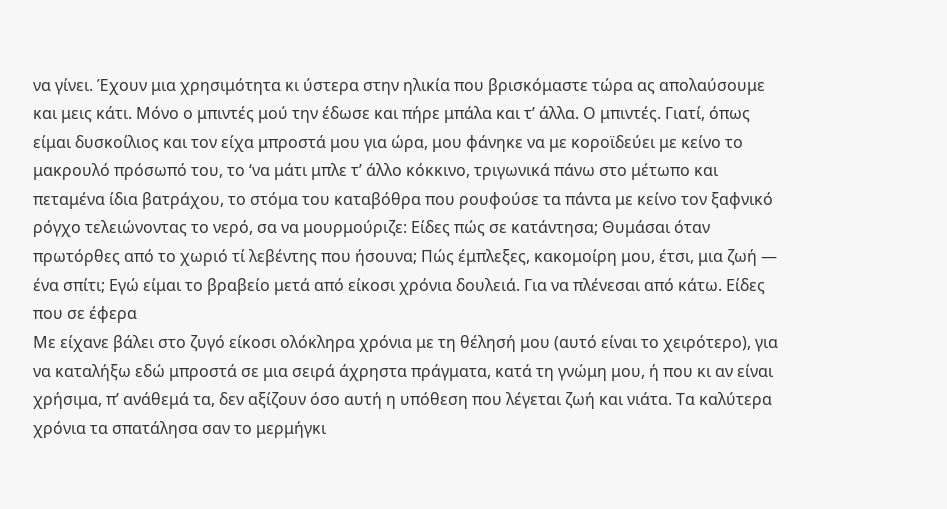να γίνει. Έχουν μια χρησιμότητα κι ύστερα στην ηλικία που βρισκόμαστε τώρα ας απολαύσουμε και μεις κάτι. Μόνο ο μπιντές μού την έδωσε και πήρε μπάλα και τ’ άλλα. Ο μπιντές. Γιατί, όπως είμαι δυσκοίλιος και τον είχα μπροστά μου για ώρα, μου φάνηκε να με κοροϊδεύει με κείνο το μακρουλό πρόσωπό του, το ‘να μάτι μπλε τ’ άλλο κόκκινο, τριγωνικά πάνω στο μέτωπο και πεταμένα ίδια βατράχου, το στόμα του καταβόθρα που ρουφούσε τα πάντα με κείνο τον ξαφνικό ρόγχο τελειώνοντας το νερό, σα να μουρμούριζε: Είδες πώς σε κατάντησα; Θυμάσαι όταν πρωτόρθες από το χωριό τί λεβέντης που ήσουνα; Πώς έμπλεξες, κακομοίρη μου, έτσι, μια ζωή — ένα σπίτι; Εγώ είμαι το βραβείο μετά από είκοσι χρόνια δουλειά. Για να πλένεσαι από κάτω. Είδες που σε έφερα
Με είχανε βάλει στο ζυγό είκοσι ολόκληρα χρόνια με τη θέλησή μου (αυτό είναι το χειρότερο), για να καταλήξω εδώ μπροστά σε μια σειρά άχρηστα πράγματα, κατά τη γνώμη μου, ή που κι αν είναι
χρήσιμα, π’ ανάθεμά τα, δεν αξίζουν όσο αυτή η υπόθεση που λέγεται ζωή και νιάτα. Τα καλύτερα χρόνια τα σπατάλησα σαν το μερμήγκι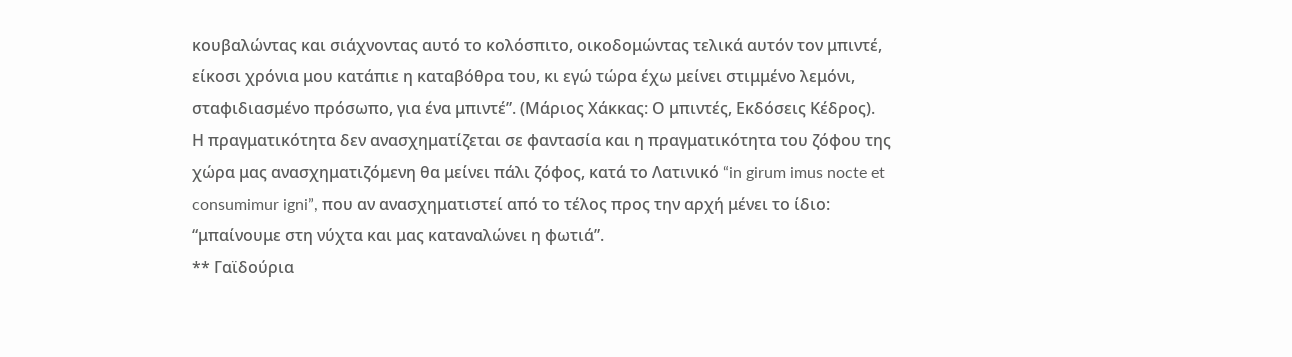κουβαλώντας και σιάχνοντας αυτό το κολόσπιτο, οικοδομώντας τελικά αυτόν τον μπιντέ, είκοσι χρόνια μου κατάπιε η καταβόθρα του, κι εγώ τώρα έχω μείνει στιμμένο λεμόνι, σταφιδιασμένο πρόσωπο, για ένα μπιντέ”. (Μάριος Χάκκας: Ο μπιντές, Εκδόσεις Κέδρος).
Η πραγματικότητα δεν ανασχηματίζεται σε φαντασία και η πραγματικότητα του ζόφου της χώρα μας ανασχηματιζόμενη θα μείνει πάλι ζόφος, κατά το Λατινικό “in girum imus nocte et consumimur igni”, που αν ανασχηματιστεί από το τέλος προς την αρχή μένει το ίδιο:
“μπαίνουμε στη νύχτα και μας καταναλώνει η φωτιά”.
** Γαϊδούρια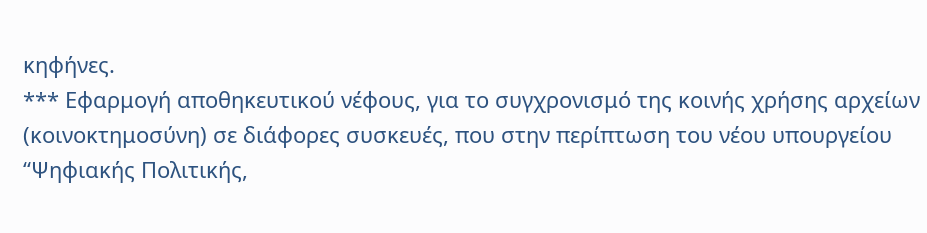κηφήνες.
*** Εφαρμογή αποθηκευτικού νέφους, για το συγχρονισμό της κοινής χρήσης αρχείων (κοινοκτημοσύνη) σε διάφορες συσκευές, που στην περίπτωση του νέου υπουργείου “Ψηφιακής Πολιτικής,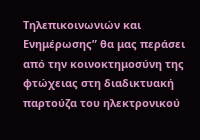Τηλεπικοινωνιών και Ενημέρωσης” θα μας περάσει από την κοινοκτημοσύνη της φτώχειας στη διαδικτυακή παρτούζα του ηλεκτρονικού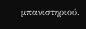μπανιστηριού.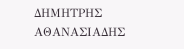ΔΗΜΗΤΡΗΣ ΑΘΑΝΑΣΙΑΔΗΣ